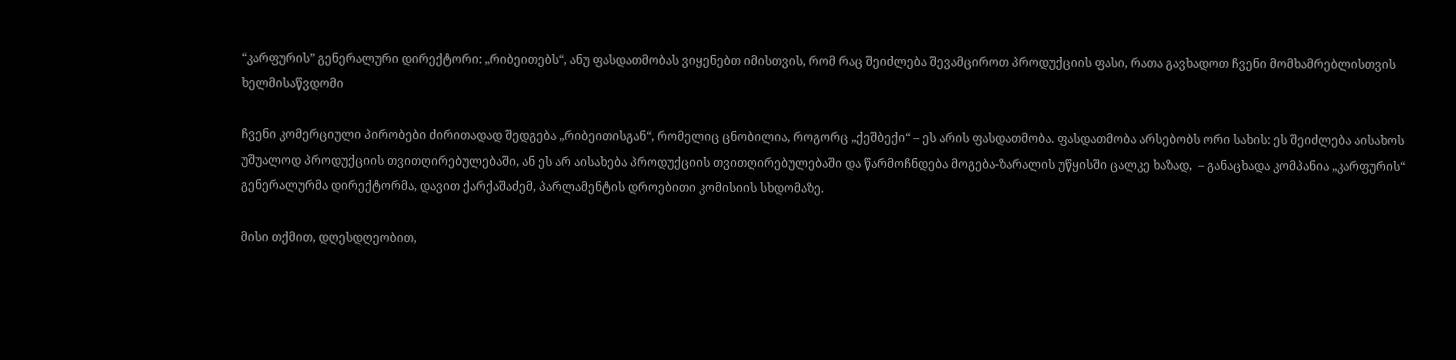“კარფურის” გენერალური დირექტორი: „რიბეითებს“, ანუ ფასდათმობას ვიყენებთ იმისთვის, რომ რაც შეიძლება შევამციროთ პროდუქციის ფასი, რათა გავხადოთ ჩვენი მომხამრებლისთვის ხელმისაწვდომი

ჩვენი კომერციული პირობები ძირითადად შედგება „რიბეითისგან“, რომელიც ცნობილია, როგორც „ქეშბექი“ – ეს არის ფასდათმობა. ფასდათმობა არსებობს ორი სახის: ეს შეიძლება აისახოს უშუალოდ პროდუქციის თვითღირებულებაში, ან ეს არ აისახება პროდუქციის თვითღირებულებაში და წარმოჩნდება მოგება-ზარალის უწყისში ცალკე ხაზად,  – განაცხადა კომპანია „კარფურის“ გენერალურმა დირექტორმა, დავით ქარქაშაძემ, პარლამენტის დროებითი კომისიის სხდომაზე.

მისი თქმით, დღესდღეობით,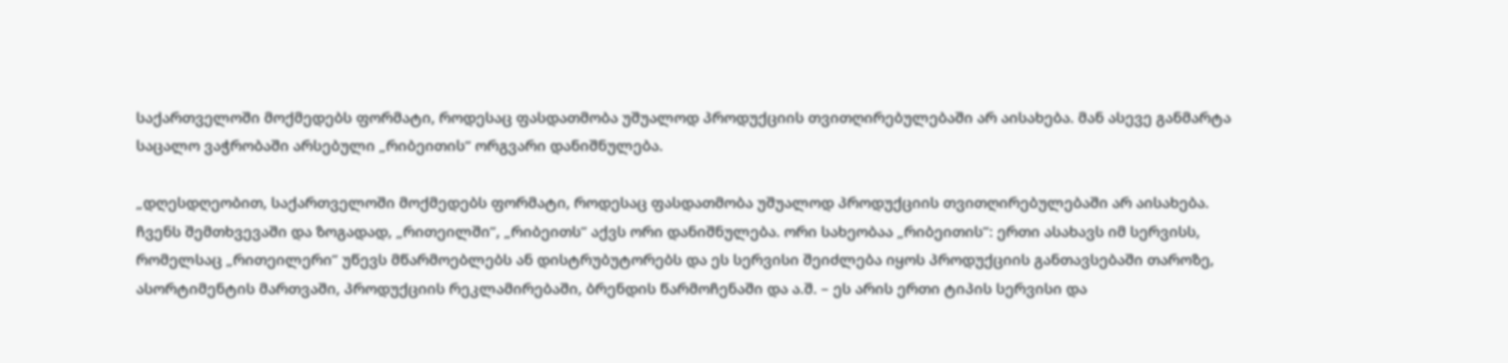საქართველოში მოქმედებს ფორმატი, როდესაც ფასდათმობა უშუალოდ პროდუქციის თვითღირებულებაში არ აისახება. მან ასევე განმარტა საცალო ვაჭრობაში არსებული „რიბეითის“ ორგვარი დანიშნულება.

„დღესდღეობით, საქართველოში მოქმედებს ფორმატი, როდესაც ფასდათმობა უშუალოდ პროდუქციის თვითღირებულებაში არ აისახება. ჩვენს შემთხვევაში და ზოგადად, „რითეილში”, „რიბეითს” აქვს ორი დანიშნულება. ორი სახეობაა „რიბეითის”: ერთი ასახავს იმ სერვისს, რომელსაც „რითეილერი” უწევს მწარმოებლებს ან დისტრუბუტორებს და ეს სერვისი შეიძლება იყოს პროდუქციის განთავსებაში თაროზე, ასორტიმენტის მართვაში, პროდუქციის რეკლამირებაში, ბრენდის წარმოჩენაში და ა.შ. – ეს არის ერთი ტიპის სერვისი და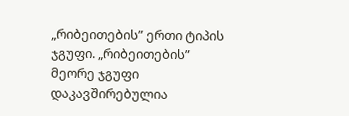„რიბეითების” ერთი ტიპის ჯგუფი. „რიბეითების” მეორე ჯგუფი დაკავშირებულია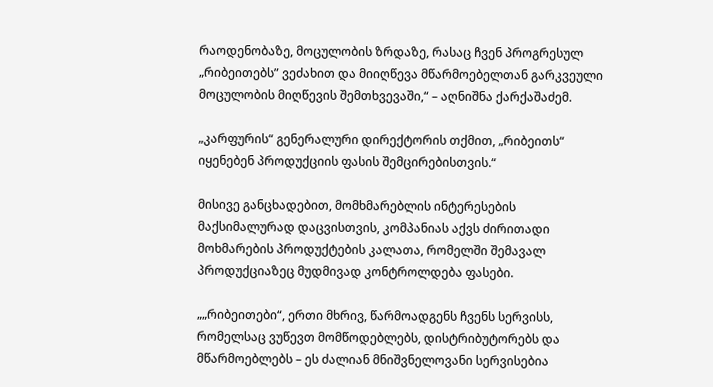რაოდენობაზე, მოცულობის ზრდაზე, რასაც ჩვენ პროგრესულ „რიბეითებს” ვეძახით და მიიღწევა მწარმოებელთან გარკვეული მოცულობის მიღწევის შემთხვევაში,“ – აღნიშნა ქარქაშაძემ.

„კარფურის“ გენერალური დირექტორის თქმით, „რიბეითს“ იყენებენ პროდუქციის ფასის შემცირებისთვის.“

მისივე განცხადებით, მომხმარებლის ინტერესების მაქსიმალურად დაცვისთვის, კომპანიას აქვს ძირითადი მოხმარების პროდუქტების კალათა, რომელში შემავალ პროდუქციაზეც მუდმივად კონტროლდება ფასები.

„„რიბეითები“, ერთი მხრივ, წარმოადგენს ჩვენს სერვისს, რომელსაც ვუწევთ მომწოდებლებს, დისტრიბუტორებს და მწარმოებლებს – ეს ძალიან მნიშვნელოვანი სერვისებია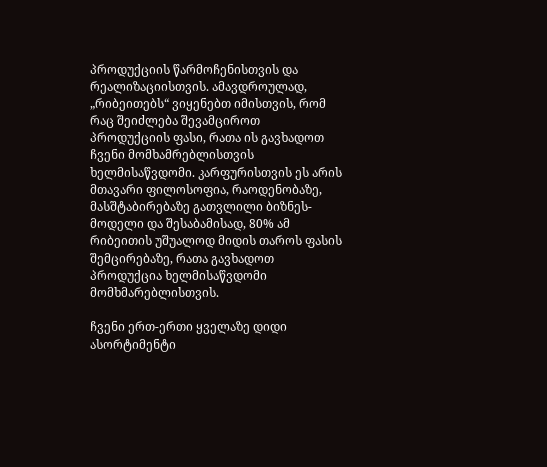პროდუქციის წარმოჩენისთვის და რეალიზაციისთვის. ამავდროულად, „რიბეითებს“ ვიყენებთ იმისთვის, რომ რაც შეიძლება შევამციროთ პროდუქციის ფასი, რათა ის გავხადოთ ჩვენი მომხამრებლისთვის ხელმისაწვდომი. კარფურისთვის ეს არის მთავარი ფილოსოფია, რაოდენობაზე, მასშტაბირებაზე გათვლილი ბიზნეს-მოდელი და შესაბამისად, 80% ამ რიბეითის უშუალოდ მიდის თაროს ფასის შემცირებაზე, რათა გავხადოთ პროდუქცია ხელმისაწვდომი მომხმარებლისთვის.

ჩვენი ერთ-ერთი ყველაზე დიდი ასორტიმენტი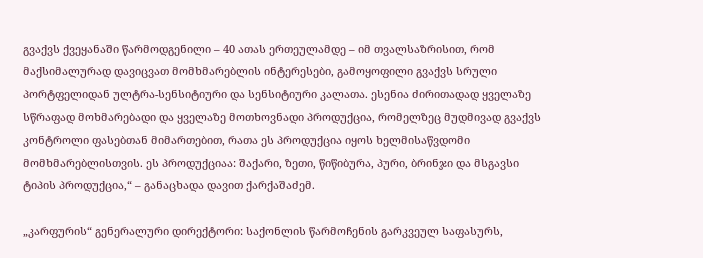გვაქვს ქვეყანაში წარმოდგენილი – 40 ათას ერთეულამდე – იმ თვალსაზრისით, რომ მაქსიმალურად დავიცვათ მომხმარებლის ინტერესები, გამოყოფილი გვაქვს სრული პორტფელიდან ულტრა-სენსიტიური და სენსიტიური კალათა. ესენია ძირითადად ყველაზე სწრაფად მოხმარებადი და ყველაზე მოთხოვნადი პროდუქცია, რომელზეც მუდმივად გვაქვს კონტროლი ფასებთან მიმართებით, რათა ეს პროდუქცია იყოს ხელმისაწვდომი მომხმარებლისთვის. ეს პროდუქციაა: შაქარი, ზეთი, წიწიბურა, პური, ბრინჯი და მსგავსი ტიპის პროდუქცია,“ – განაცხადა დავით ქარქაშაძემ.

„კარფურის“ გენერალური დირექტორი: საქონლის წარმოჩენის გარკვეულ საფასურს,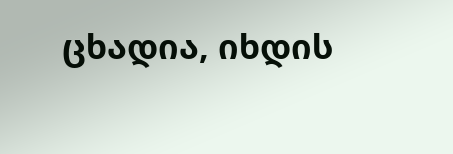ცხადია, იხდის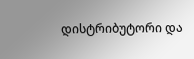დისტრიბუტორი და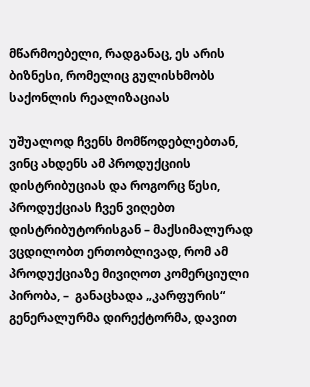მწარმოებელი, რადგანაც, ეს არის ბიზნესი, რომელიც გულისხმობს საქონლის რეალიზაციას

უშუალოდ ჩვენს მომწოდებლებთან, ვინც ახდენს ამ პროდუქციის დისტრიბუციას და როგორც წესი, პროდუქციას ჩვენ ვიღებთ დისტრიბუტორისგან – მაქსიმალურად ვცდილობთ ერთობლივად, რომ ამ პროდუქციაზე მივიღოთ კომერციული პირობა, –  განაცხადა „კარფურის“ გენერალურმა დირექტორმა, დავით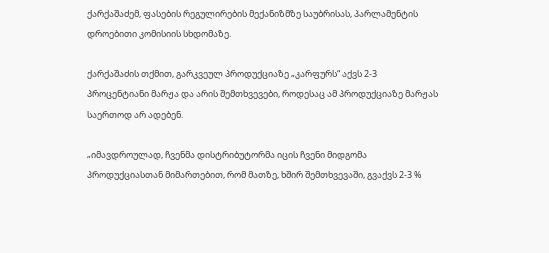ქარქაშაძემ, ფასების რეგულირების მექანიზმზე საუბრისას, პარლამენტის დროებითი კომისიის სხდომაზე.

ქარქაშაძის თქმით, გარკვეულ პროდუქციაზე „კარფურს“ აქვს 2-3 პროცენტიანი მარჟა და არის შემთხვევები, როდესაც ამ პროდუქციაზე მარჟას საერთოდ არ ადებენ.

„იმავდროულად, ჩვენმა დისტრიბუტორმა იცის ჩვენი მიდგომა პროდუქციასთან მიმართებით, რომ მათზე, ხშირ შემთხვევაში, გვაქვს 2-3 %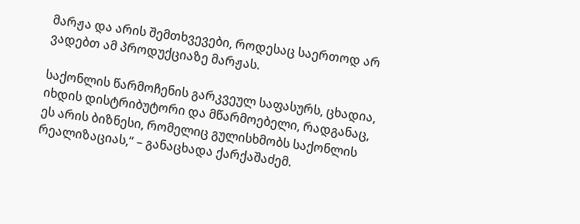მარჟა და არის შემთხვევები, როდესაც საერთოდ არ ვადებთ ამ პროდუქციაზე მარჟას.

საქონლის წარმოჩენის გარკვეულ საფასურს, ცხადია, იხდის დისტრიბუტორი და მწარმოებელი, რადგანაც, ეს არის ბიზნესი, რომელიც გულისხმობს საქონლის რეალიზაციას,“ – განაცხადა ქარქაშაძემ.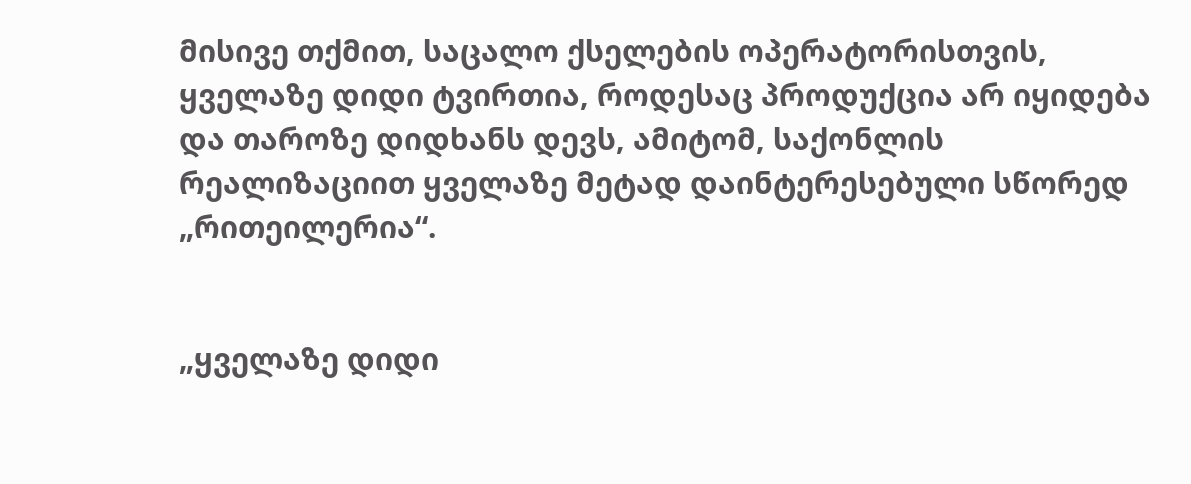მისივე თქმით, საცალო ქსელების ოპერატორისთვის, ყველაზე დიდი ტვირთია, როდესაც პროდუქცია არ იყიდება და თაროზე დიდხანს დევს, ამიტომ, საქონლის რეალიზაციით ყველაზე მეტად დაინტერესებული სწორედ „რითეილერია“.


„ყველაზე დიდი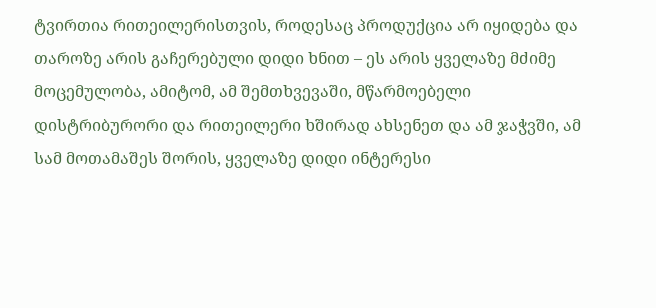ტვირთია რითეილერისთვის, როდესაც პროდუქცია არ იყიდება და თაროზე არის გაჩერებული დიდი ხნით – ეს არის ყველაზე მძიმე მოცემულობა, ამიტომ, ამ შემთხვევაში, მწარმოებელი დისტრიბურორი და რითეილერი ხშირად ახსენეთ და ამ ჯაჭვში, ამ სამ მოთამაშეს შორის, ყველაზე დიდი ინტერესი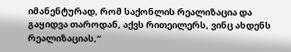იმანენტურად, რომ საქონლის რეალიზაცია და გაყიდვა თაროდან, აქვს რითეილერს, ვინც ახდენს რეალიზაციას,“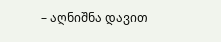– აღნიშნა დავით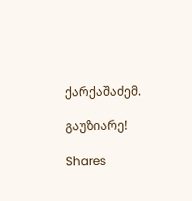ქარქაშაძემ.

გაუზიარე!

Shares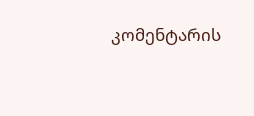კომენტარის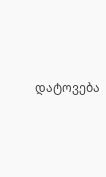დატოვება